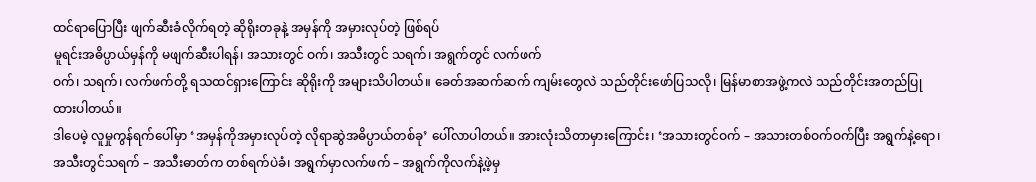ထင်ရာပြောပြီး ဖျက်ဆီးခံလိုက်ရတဲ့ ဆိုရိုးတခုနဲ့ အမှန်ကို အမှားလုပ်တဲ့ ဖြစ်ရပ်
မူရင်းအဓိပ္ပာယ်မှန်ကို မဖျက်ဆီးပါရန်၊ အသားတွင် ဝက်၊ အသီးတွင် သရက်၊ အရွက်တွင် လက်ဖက်
ဝက်၊ သရက်၊ လက်ဖက်တို့ ရသထင်ရှားကြောင်း ဆိုရိုးကို အများသိပါတယ်။ ခေတ်အဆက်ဆက် ကျမ်းတွေလဲ သည်တိုင်းဖော်ပြသလို၊ မြန်မာစာအဖွဲ့ကလဲ သည်တိုင်းအတည်ပြုထားပါတယ်။
ဒါပေမဲ့ လူမှုကွန်ရက်ပေါ်မှာ ‘အမှန်ကိုအမှားလုပ်တဲ့ လိုရာဆွဲအဓိပ္ပာယ်တစ်ခု’ ပေါ်လာပါတယ်။ အားလုံးသိတာမှားကြောင်း၊ ‘အသားတွင်ဝက် – အသားတစ်ဝက်ဝက်ပြီး အရွက်နဲ့ရော၊ အသီးတွင်သရက် – အသီးဓာတ်က တစ်ရက်ပဲခံ၊ အရွက်မှာလက်ဖက် – အရွက်ကိုလက်နဲ့ဖဲ့မှ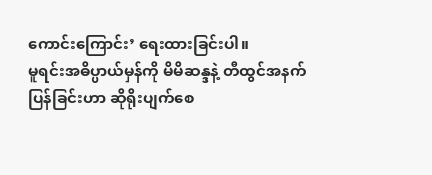ကောင်းကြောင်း’ ရေးထားခြင်းပါ။
မူရင်းအဓိပ္ပာယ်မှန်ကို မိမိဆန္ဒနဲ့ တီထွင်အနက်ပြန်ခြင်းဟာ ဆိုရိုးပျက်စေ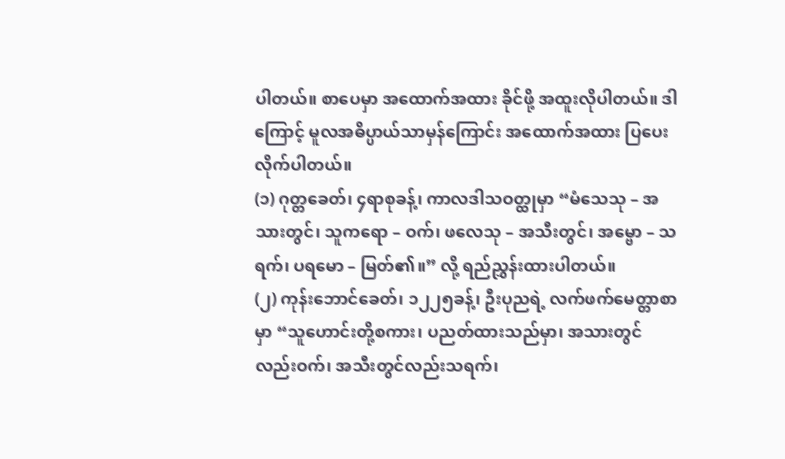ပါတယ်။ စာပေမှာ အထောက်အထား ခိုင်ဖို့ အထူးလိုပါတယ်။ ဒါကြောင့် မူလအဓိပ္ပာယ်သာမှန်ကြောင်း အထောက်အထား ပြပေး လိုက်ပါတယ်။
(၁) ဂုတ္တခေတ်၊ ၄ရာစုခန့်၊ ကာလဒါသဝတ္ထုမှာ “မံသေသု – အသားတွင်၊ သူကရော – ဝက်၊ ဖလေသု – အသီးတွင်၊ အမ္ဗော – သရက်၊ ပရမော – မြတ်၏။” လို့ ရည်ညွှန်းထားပါတယ်။
(၂) ကုန်းဘောင်ခေတ်၊ ၁၂၂၅ခန့်၊ ဦးပုညရဲ့ လက်ဖက်မေတ္တာစာမှာ “သူဟောင်းတို့စကား၊ ပညတ်ထားသည်မှာ၊ အသားတွင်လည်းဝက်၊ အသီးတွင်လည်းသရက်၊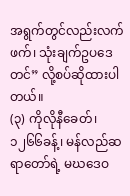အရွက်တွင်လည်းလက်ဖက်၊ သုံးချက်ဥပဒေတင်” လို့စပ်ဆိုထားပါတယ်။
(၃) ကိုလိုနီခေတ်၊ ၁၂၆၆ခန့်၊ မန်လည်ဆရာတော်ရဲ့ မဃဒေဝ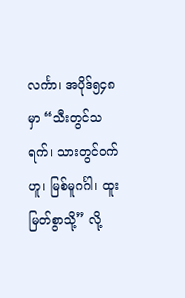လင်္ကာ၊ အပိုဒ်၅၄၈မှာ “သီးတွင်သရက်၊ သားတွင်ဝက်ဟူ၊ မြစ်မူဂင်္ဂါ၊ ထူးမြတ်စွာသို့” လို့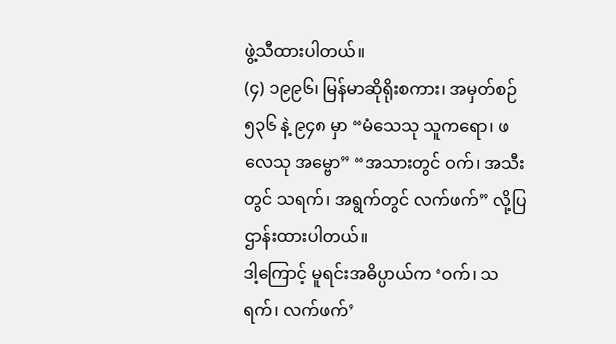ဖွဲ့သီထားပါတယ်။
(၄) ၁၉၉၆၊ မြန်မာဆိုရိုးစကား၊ အမှတ်စဉ် ၅၃၆ နဲ့ ၉၄၈ မှာ “မံသေသု သူကရော၊ ဖလေသု အမ္ဗော” “အသားတွင် ဝက်၊ အသီးတွင် သရက်၊ အရွက်တွင် လက်ဖက်” လို့ပြဌာန်းထားပါတယ်။
ဒါ့ကြောင့် မူရင်းအဓိပ္ပာယ်က ‘ဝက်၊ သရက်၊ လက်ဖက်’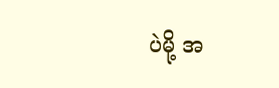ပဲမို့ အ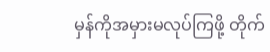မှန်ကိုအမှားမလုပ်ကြဖို့ တိုက်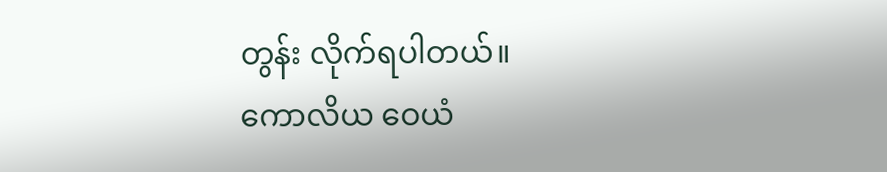တွန်း လိုက်ရပါတယ်။
ကောလိယ ဝေယံ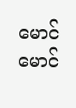မောင်မောင်